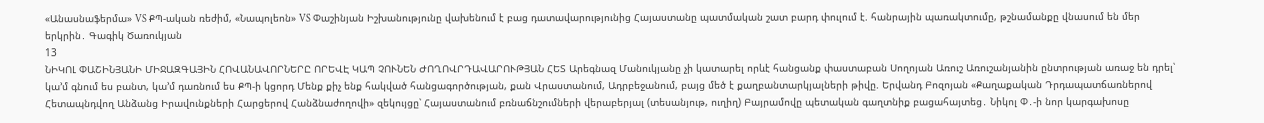«Անասնաֆերմա» VS ՔՊ-ական ռեժիմ, «Նապոլեոն» VS Փաշինյան Իշխանությունը վախենում է բաց դատավարությունից Հայաստանը պատմական շատ բարդ փուլում է. հանրային պառակտումը, թշնամանքը վնասում են մեր երկրին․ Գագիկ Ծառուկյան
13
ՆԻԿՈԼ ՓԱՇԻՆՅԱՆԻ ՄԻՋԱԶԳԱՅԻՆ ՀՈՎԱՆԱՎՈՐՆԵՐԸ ՈՐԵՎԷ ԿԱՊ ՉՈՒՆԵՆ ԺՈՂՈՎՐԴԱՎԱՐՈՒԹՅԱՆ ՀԵՏ Արեգնազ Մանուկյանը չի կատարել որևէ հանցանք փաստաբան Սողոյան Առուշ Առուշանյանին ընտրության առաջ են դրել՝ կա’մ գնում ես բանտ, կա’մ դառնում ես ՔՊ-ի կցորդ Մենք քիչ ենք հակված հանցագործության, քան Վրաստանում, Ադրբեջանում, բայց մեծ է քաղբանտարկյալների թիվը. Երվանդ Բոզոյան «Քաղաքական Դրդապատճառներով Հետապնդվող Անձանց Իրավունքների Հարցերով Հանձնաժողովի» զեկույցը՝ Հայաստանում բռնաճնշումների վերաբերյալ (տեսանյութ, ուղիղ) Բայրամովը պետական գաղտնիք բացահայտեց․ Նիկոլ Փ․-ի նոր կարգախոսը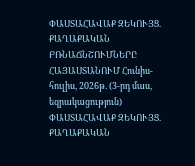ՓԱՍՏԱՀԱՎԱՔ ԶԵԿՈՒՅՑ. ՔԱՂԱՔԱԿԱՆ ԲՌՆԱՃՆՇՈՒՄՆԵՐԸ ՀԱՅԱՍՏԱՆՈՒՄ Հունիս- հուլիս, 2026թ. (3-րդ մաս, եզրակացություն) ՓԱՍՏԱՀԱՎԱՔ ԶԵԿՈՒՅՑ. ՔԱՂԱՔԱԿԱՆ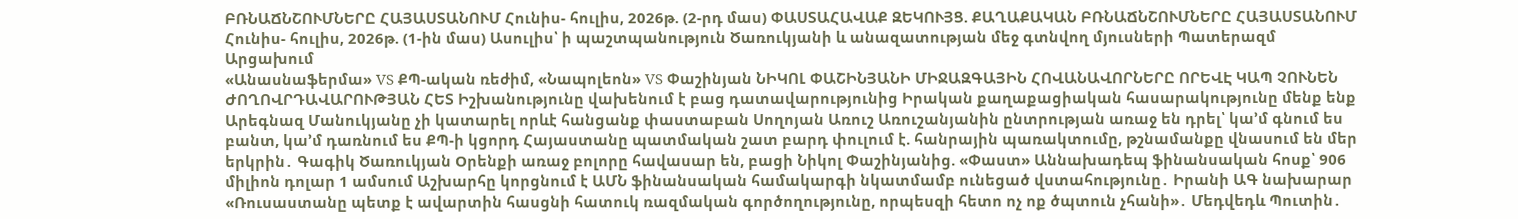ԲՌՆԱՃՆՇՈՒՄՆԵՐԸ ՀԱՅԱՍՏԱՆՈՒՄ Հունիս- հուլիս, 2026թ. (2-րդ մաս) ՓԱՍՏԱՀԱՎԱՔ ԶԵԿՈՒՅՑ. ՔԱՂԱՔԱԿԱՆ ԲՌՆԱՃՆՇՈՒՄՆԵՐԸ ՀԱՅԱՍՏԱՆՈՒՄ Հունիս- հուլիս, 2026թ. (1-ին մաս) Ասուլիս՝ ի պաշտպանություն Ծառուկյանի և անազատության մեջ գտնվող մյուսների Պատերազմ Արցախում
«Անասնաֆերմա» VS ՔՊ-ական ռեժիմ, «Նապոլեոն» VS Փաշինյան ՆԻԿՈԼ ՓԱՇԻՆՅԱՆԻ ՄԻՋԱԶԳԱՅԻՆ ՀՈՎԱՆԱՎՈՐՆԵՐԸ ՈՐԵՎԷ ԿԱՊ ՉՈՒՆԵՆ ԺՈՂՈՎՐԴԱՎԱՐՈՒԹՅԱՆ ՀԵՏ Իշխանությունը վախենում է բաց դատավարությունից Իրական քաղաքացիական հասարակությունը մենք ենք Արեգնազ Մանուկյանը չի կատարել որևէ հանցանք փաստաբան Սողոյան Առուշ Առուշանյանին ընտրության առաջ են դրել՝ կա’մ գնում ես բանտ, կա’մ դառնում ես ՔՊ-ի կցորդ Հայաստանը պատմական շատ բարդ փուլում է. հանրային պառակտումը, թշնամանքը վնասում են մեր երկրին․ Գագիկ Ծառուկյան Oրենքի առաջ բոլորը հավասար են, բացի Նիկոլ Փաշինյանից. «Փաստ» Աննախադեպ ֆինանսական հոսք՝ 906 միլիոն դոլար 1 ամսում Աշխարհը կորցնում է ԱՄՆ ֆինանսական համակարգի նկատմամբ ունեցած վստահությունը․ Իրանի ԱԳ նախարար «Ռուսաստանը պետք է ավարտին հասցնի հատուկ ռազմական գործողությունը, որպեսզի հետո ոչ ոք ծպտուն չհանի»․ Մեդվեդև Պուտին․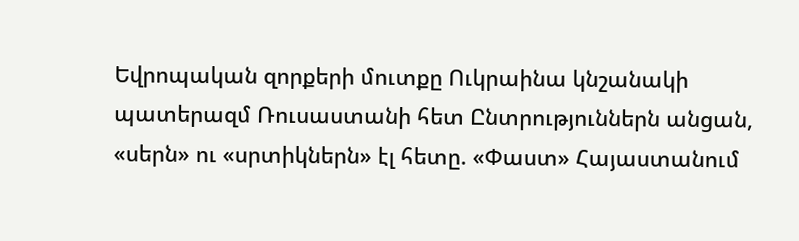Եվրոպական զորքերի մուտքը Ուկրաինա կնշանակի պատերազմ Ռուսաստանի հետ Ընտրություններն անցան, «սերն» ու «սրտիկներն» էլ հետը. «Փաստ» Հայաստանում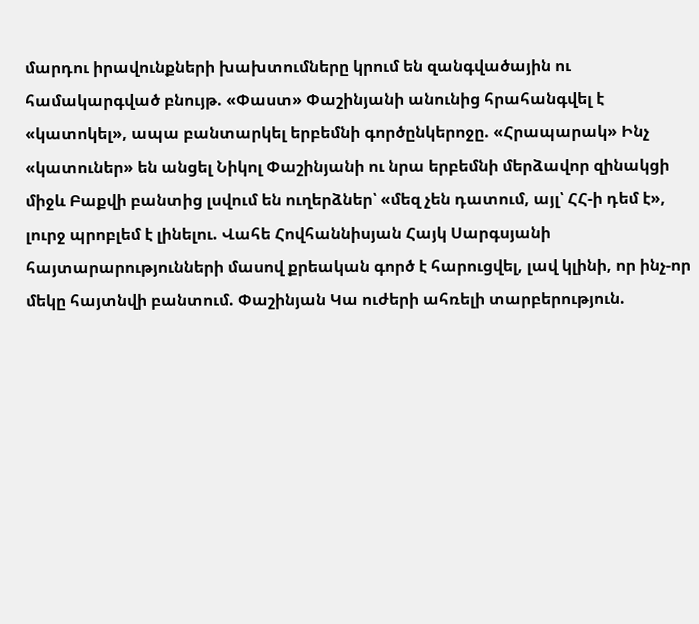մարդու իրավունքների խախտումները կրում են զանգվածային ու համակարգված բնույթ. «Փաստ» Փաշինյանի անունից հրահանգվել է «կատոկել», ապա բանտարկել երբեմնի գործընկերոջը. «Հրապարակ» Ինչ «կատուներ» են անցել Նիկոլ Փաշինյանի ու նրա երբեմնի մերձավոր զինակցի միջև Բաքվի բանտից լսվում են ուղերձներ՝ «մեզ չեն դատում, այլ՝ ՀՀ-ի դեմ է», լուրջ պրոբլեմ է լինելու. Վահե Հովհաննիսյան Հայկ Սարգսյանի հայտարարությունների մասով քրեական գործ է հարուցվել, լավ կլինի, որ ինչ-որ մեկը հայտնվի բանտում. Փաշինյան Կա ուժերի ահռելի տարբերություն.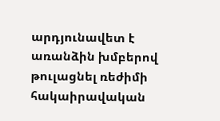արդյունավետ է առանձին խմբերով թուլացնել ռեժիմի հակաիրավական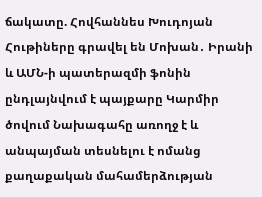ճակատը. Հովհաննես Խուդոյան Հութիները գրավել են Մոխան․ Իրանի և ԱՄՆ-ի պատերազմի ֆոնին ընդլայնվում է պայքարը Կարմիր ծովում Նախագահը առողջ է և անպայման տեսնելու է ոմանց քաղաքական մահամերձության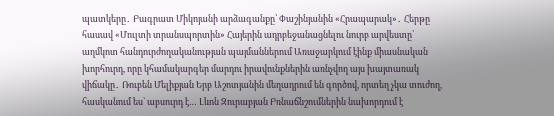պատկերը․ Բագրատ Միկոյանի արձագանքը՝ Փաշինյանին «Հրապարակ»․ Հերթը հասավ «Մուլտի տրանսպորտին» Հայերին ադրբեջանացնելու նուրբ արվեստը՝ աղմկոտ հանդուրժողականության պայմաններում Առաջարկում էինք միասնական խորհուրդ, որը կհամակարգեր մարդու իրավունքներին առնչվող այս խայտառակ վիճակը․ Ռուբեն Մելիքյան Երբ Աշոտյանին մեղադրում են գործով, որտեղ չկա տուժող, հասկանում ես` աբսուրդ է… Լևոն Զուրաբյան Բռնաճնշումներին նախորդում է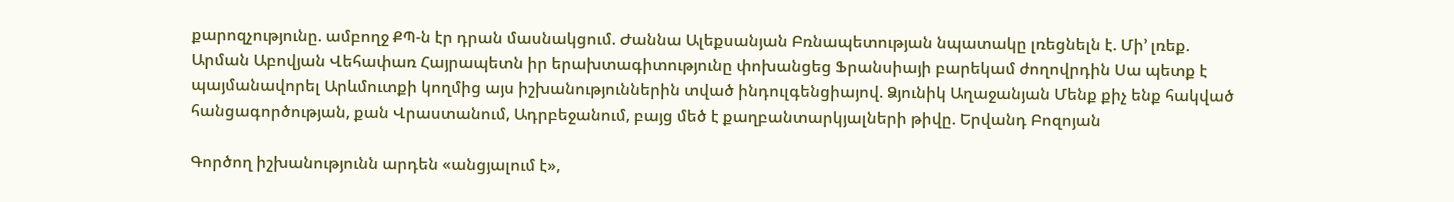քարոզչությունը. ամբողջ ՔՊ-ն էր դրան մասնակցում. Ժաննա Ալեքսանյան Բռնապետության նպատակը լռեցնելն է. Մի’ լռեք. Արման Աբովյան Վեհափառ Հայրապետն իր երախտագիտությունը փոխանցեց Ֆրանսիայի բարեկամ ժողովրդին Սա պետք է պայմանավորել Արևմուտքի կողմից այս իշխանություններին տված ինդուլգենցիայով. Ձյունիկ Աղաջանյան Մենք քիչ ենք հակված հանցագործության, քան Վրաստանում, Ադրբեջանում, բայց մեծ է քաղբանտարկյալների թիվը. Երվանդ Բոզոյան

Գործող իշխանությունն արդեն «անցյալում է»,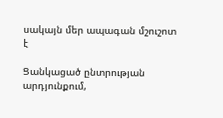սակայն մեր ապագան մշուշոտ է

Ցանկացած ընտրության արդյունքում,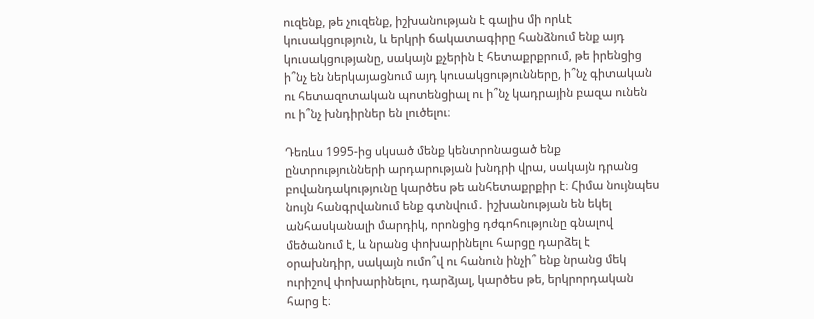ուզենք, թե չուզենք, իշխանության է գալիս մի որևէ կուսակցություն, և երկրի ճակատագիրը հանձնում ենք այդ կուսակցությանը, սակայն քչերին է հետաքրքրում, թե իրենցից ի՞նչ են ներկայացնում այդ կուսակցությունները, ի՞նչ գիտական ու հետազոտական պոտենցիալ ու ի՞նչ կադրային բազա ունեն ու ի՞նչ խնդիրներ են լուծելու։

Դեռևս 1995-ից սկսած մենք կենտրոնացած ենք ընտրությունների արդարության խնդրի վրա, սակայն դրանց բովանդակությունը կարծես թե անհետաքրքիր է։ Հիմա նույնպես նույն հանգրվանում ենք գտնվում․ իշխանության են եկել անհասկանալի մարդիկ, որոնցից դժգոհությունը գնալով մեծանում է, և նրանց փոխարինելու հարցը դարձել է օրախնդիր, սակայն ումո՞վ ու հանուն ինչի՞ ենք նրանց մեկ ուրիշով փոխարինելու, դարձյալ, կարծես թե, երկրորդական հարց է։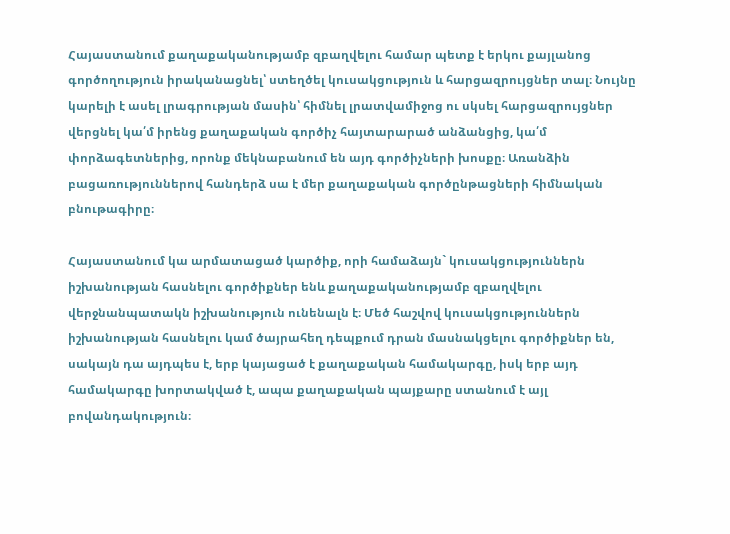Հայաստանում քաղաքականությամբ զբաղվելու համար պետք է երկու քայլանոց գործողություն իրականացնել՝ ստեղծել կուսակցություն և հարցազրույցներ տալ։ Նույնը կարելի է ասել լրագրության մասին՝ հիմնել լրատվամիջոց ու սկսել հարցազրույցներ վերցնել կա՛մ իրենց քաղաքական գործիչ հայտարարած անձանցից, կա՛մ փորձագետներից, որոնք մեկնաբանում են այդ գործիչների խոսքը։ Առանձին բացառություններով հանդերձ սա է մեր քաղաքական գործընթացների հիմնական բնութագիրը։

Հայաստանում կա արմատացած կարծիք, որի համաձայն` կուսակցություններն իշխանության հասնելու գործիքներ ենև քաղաքականությամբ զբաղվելու վերջնանպատակն իշխանություն ունենալն է։ Մեծ հաշվով կուսակցություններն իշխանության հասնելու կամ ծայրահեղ դեպքում դրան մասնակցելու գործիքներ են, սակայն դա այդպես է, երբ կայացած է քաղաքական համակարգը, իսկ երբ այդ համակարգը խորտակված է, ապա քաղաքական պայքարը ստանում է այլ բովանդակություն։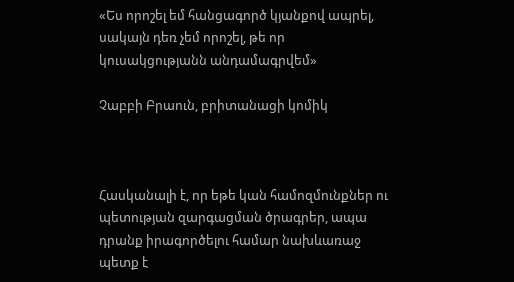«Ես որոշել եմ հանցագործ կյանքով ապրել, սակայն դեռ չեմ որոշել, թե որ կուսակցությանն անդամագրվեմ»

Չաբբի Բրաուն, բրիտանացի կոմիկ



Հասկանալի է, որ եթե կան համոզմունքներ ու պետության զարգացման ծրագրեր, ապա դրանք իրագործելու համար նախևառաջ պետք է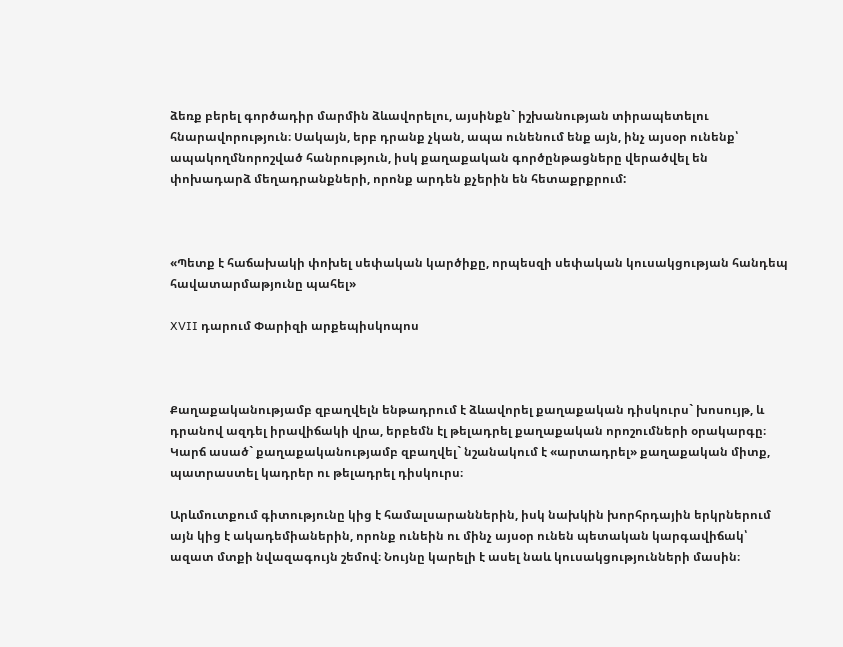ձեռք բերել գործադիր մարմին ձևավորելու, այսինքն` իշխանության տիրապետելու հնարավորություն։ Սակայն, երբ դրանք չկան, ապա ունենում ենք այն, ինչ այսօր ունենք՝ ապակողմնորոշված հանրություն, իսկ քաղաքական գործընթացները վերածվել են փոխադարձ մեղադրանքների, որոնք արդեն քչերին են հետաքրքրում:



«Պետք է հաճախակի փոխել սեփական կարծիքը, որպեսզի սեփական կուսակցության հանդեպ հավատարմաթյունը պահել»

XVII դարում Փարիզի արքեպիսկոպոս



Քաղաքականությամբ զբաղվելն ենթադրում է ձևավորել քաղաքական դիսկուրս` խոսույթ, և դրանով ազդել իրավիճակի վրա, երբեմն էլ թելադրել քաղաքական որոշումների օրակարգը։ Կարճ ասած` քաղաքականությամբ զբաղվել` նշանակում է «արտադրել» քաղաքական միտք, պատրաստել կադրեր ու թելադրել դիսկուրս։

Արևմուտքում գիտությունը կից է համալսարաններին, իսկ նախկին խորհրդային երկրներում այն կից է ակադեմիաներին, որոնք ունեին ու մինչ այսօր ունեն պետական կարգավիճակ՝ ազատ մտքի նվազագույն շեմով։ Նույնը կարելի է ասել նաև կուսակցությունների մասին։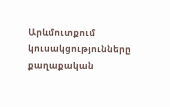Արևմուտքում կուսակցությունները քաղաքական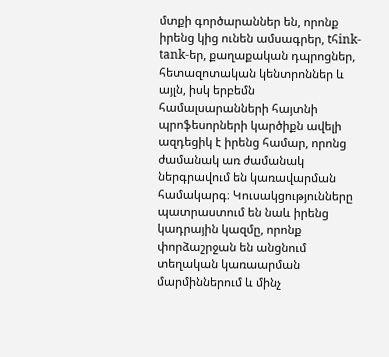մտքի գործարաններ են, որոնք իրենց կից ունեն ամսագրեր, tհink-tank-եր, քաղաքական դպրոցներ, հետազոտական կենտրոններ և այլն, իսկ երբեմն համալսարանների հայտնի պրոֆեսորների կարծիքն ավելի ազդեցիկ է իրենց համար, որոնց ժամանակ առ ժամանակ ներգրավում են կառավարման համակարգ։ Կուսակցությունները պատրաստում են նաև իրենց կադրային կազմը, որոնք փորձաշրջան են անցնում տեղական կառաարման մարմիններում և մինչ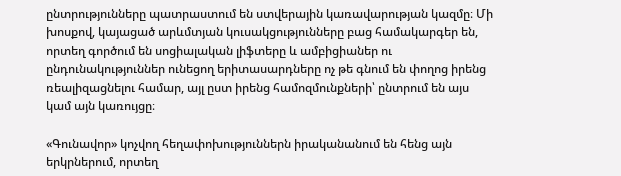ընտրությունները պատրաստում են ստվերային կառավարության կազմը։ Մի խոսքով, կայացած արևմտյան կուսակցությունները բաց համակարգեր են, որտեղ գործում են սոցիալական լիֆտերը և ամբիցիաներ ու ընդունակություններ ունեցող երիտասարդները ոչ թե գնում են փողոց իրենց ռեալիզացնելու համար, այլ ըստ իրենց համոզմունքների՝ ընտրում են այս կամ այն կառույցը։

«Գունավոր» կոչվող հեղափոխություններն իրականանում են հենց այն երկրներում, որտեղ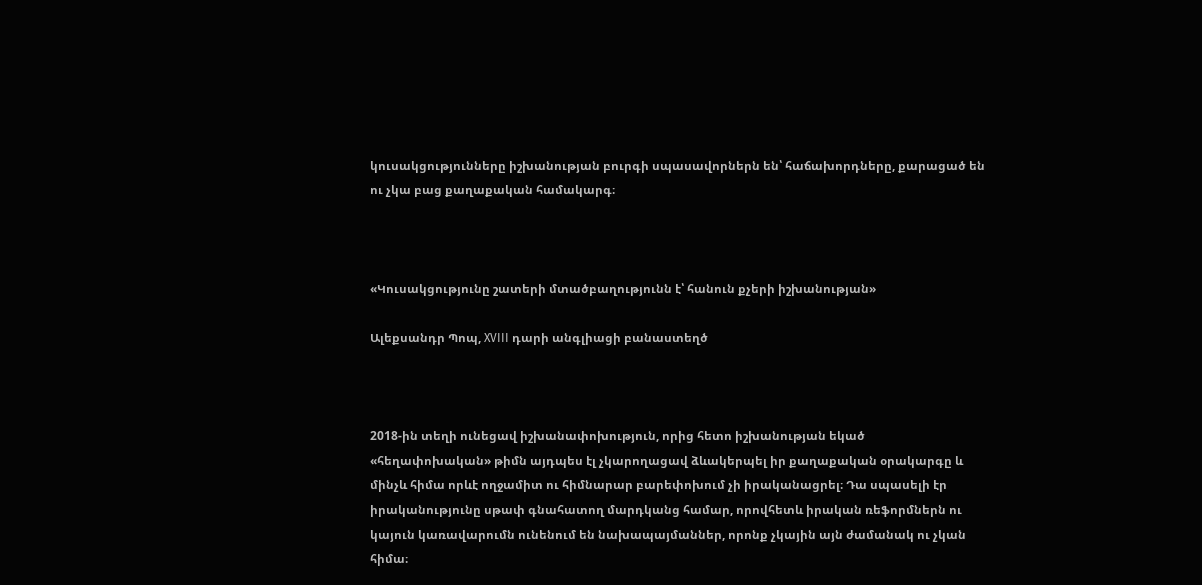կուսակցությունները իշխանության բուրգի սպասավորներն են՝ հաճախորդները, քարացած են ու չկա բաց քաղաքական համակարգ։



«Կուսակցությունը շատերի մտածբաղությունն է՝ հանուն քչերի իշխանության»

Ալեքսանդր Պոպ, XVIII դարի անգլիացի բանաստեղծ



2018-ին տեղի ունեցավ իշխանափոխություն, որից հետո իշխանության եկած «հեղափոխական» թիմն այդպես էլ չկարողացավ ձևակերպել իր քաղաքական օրակարգը և մինչև հիմա որևէ ողջամիտ ու հիմնարար բարեփոխում չի իրականացրել։ Դա սպասելի էր իրականությունը սթափ գնահատող մարդկանց համար, որովհետև իրական ռեֆորմներն ու կայուն կառավարումն ունենում են նախապայմաններ, որոնք չկային այն ժամանակ ու չկան հիմա։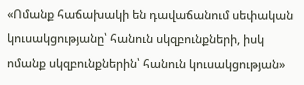«Ոմանք հաճախակի են դավաճանում սեփական կուսակցությանը՝ հանուն սկզբունքների, իսկ ոմանք սկզբունքներին՝ հանուն կուսակցության»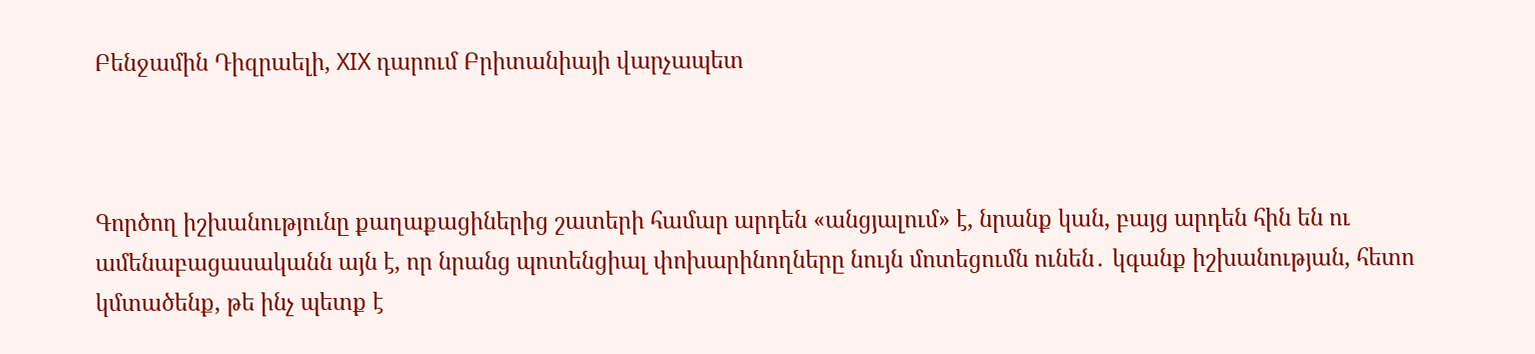Բենջամին Դիզրաելի, XIX դարում Բրիտանիայի վարչապետ



Գործող իշխանությունը քաղաքացիներից շատերի համար արդեն «անցյալում» է, նրանք կան, բայց արդեն հին են ու ամենաբացասականն այն է, որ նրանց պոտենցիալ փոխարինողները նույն մոտեցումն ունեն․ կգանք իշխանության, հետո կմտածենք, թե ինչ պետք է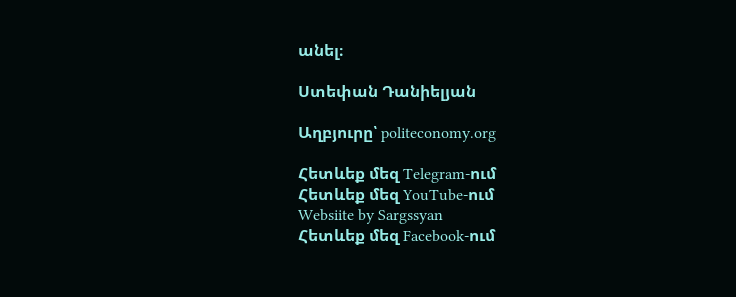անել։

Ստեփան Դանիելյան

Աղբյուրը՝ politeconomy.org

Հետևեք մեզ Telegram-ում
Հետևեք մեզ YouTube-ում
Websiite by Sargssyan
Հետևեք մեզ Facebook-ում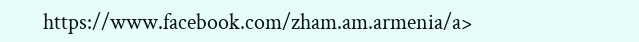https://www.facebook.com/zham.am.armenia/a>